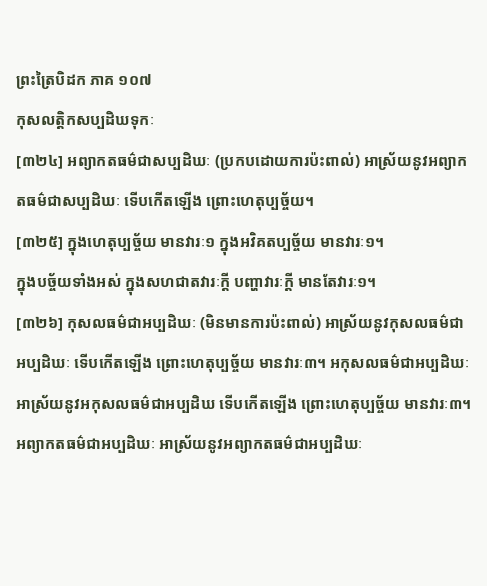ព្រះត្រៃបិដក ភាគ ១០៧
កុសលត្តិកសប្បដិឃទុកៈ
[៣២៤] អព្យាកតធម៌ជាសប្បដិឃៈ (ប្រកបដោយការប៉ះពាល់) អាស្រ័យនូវអព្យាកតធម៌ជាសប្បដិឃៈ ទើបកើតឡើង ព្រោះហេតុប្បច្ច័យ។
[៣២៥] ក្នុងហេតុប្បច្ច័យ មានវារៈ១ ក្នុងអវិគតប្បច្ច័យ មានវារៈ១។
ក្នុងបច្ច័យទាំងអស់ ក្នុងសហជាតវារៈក្តី បញ្ហាវារៈក្តី មានតែវារៈ១។
[៣២៦] កុសលធម៌ជាអប្បដិឃៈ (មិនមានការប៉ះពាល់) អាស្រ័យនូវកុសលធម៌ជាអប្បដិឃៈ ទើបកើតឡើង ព្រោះហេតុប្បច្ច័យ មានវារៈ៣។ អកុសលធម៌ជាអប្បដិឃៈ អាស្រ័យនូវអកុសលធម៌ជាអប្បដិឃ ទើបកើតឡើង ព្រោះហេតុប្បច្ច័យ មានវារៈ៣។ អព្យាកតធម៌ជាអប្បដិឃៈ អាស្រ័យនូវអព្យាកតធម៌ជាអប្បដិឃៈ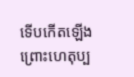ទើបកើតឡើង ព្រោះហេតុប្ប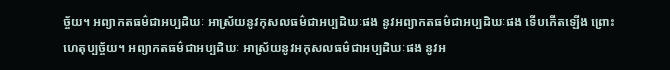ច្ច័យ។ អព្យាកតធម៌ជាអប្បដិឃៈ អាស្រ័យនូវកុសលធម៌ជាអប្បដិឃៈផង នូវអព្យាកតធម៌ជាអប្បដិឃៈផង ទើបកើតឡើង ព្រោះហេតុប្បច្ច័យ។ អព្យាកតធម៌ជាអប្បដិឃៈ អាស្រ័យនូវអកុសលធម៌ជាអប្បដិឃៈផង នូវអ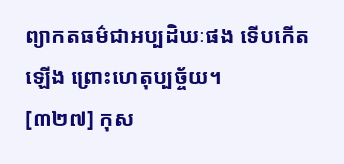ព្យាកតធម៌ជាអប្បដិឃៈផង ទើបកើតឡើង ព្រោះហេតុប្បច្ច័យ។
[៣២៧] កុស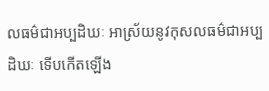លធម៌ជាអប្បដិឃៈ អាស្រ័យនូវកុសលធម៌ជាអប្បដិឃៈ ទើបកើតឡើង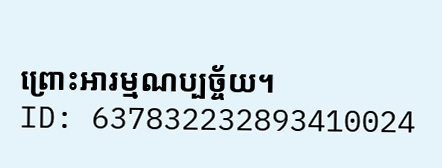ព្រោះអារម្មណប្បច្ច័យ។
ID: 637832232893410024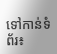ទៅកាន់ទំព័រ៖